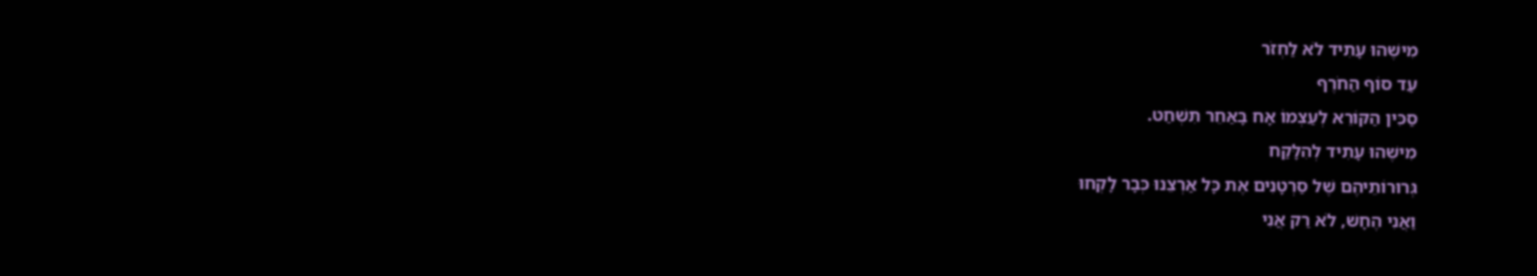מִישֶׁהוּ עָתִיד לֹא לַחְזֹר
עַד סוֹף הַחֹרֶף
סַכִּין הַקּוֹרֵא לְעַצְמוֹ אָח בָּאַחֵר תִּשְׁחַט.
מִישֶׁהוּ עָתִיד לְהִלָּקַח
גְּרוּרוֹתֵיהֶם שֶׁל סַרְטָנִים אֶת כָּל אַרְצֵנוּ כְּבָר לָקְחוּ
וַאֲנִי הֶחָשׁ, לֹא רַק אֲנִי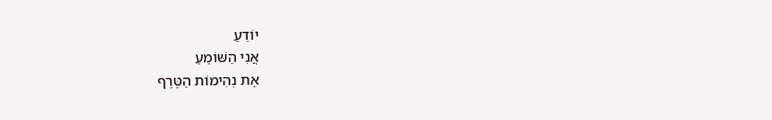יוֹדֵעַ
אֲנִי הַשּׁוֹמֵעַ
אֶת נְהִימוֹת הַטֶּרֶף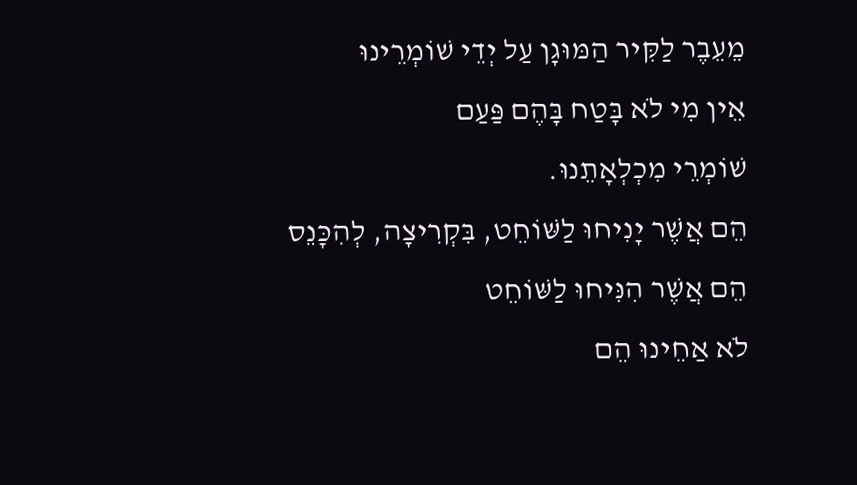מֵעֵבֶר לַקִּיר הַמּוּגָן עַל יְדֵי שׁוֹמְרֵינוּ
אֵין מִי לֹא בָּטַח בָּהֶם פַּעַם
שׁוֹמְרֵי מִכְלְאָתֵנוּ.
הֵם אֲשֶׁר יָנִיחוּ לַשּׁוֹחֵט, בִּקְרִיצָה, לְהִכָּנֵס
הֵם אֲשֶׁר הִנִּיחוּ לַשּׁוֹחֵט
לֹא אַחֵינוּ הֵם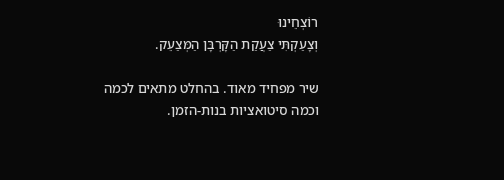רוֹצְחֵינוּ
וְצָעַקְתִּי צַעֲקַת הַקָּרְבָּן הַמְּצַעֵק.

שיר מפחיד מאוד. בהחלט מתאים לכמה וכמה סיטואציות בנות-הזמן.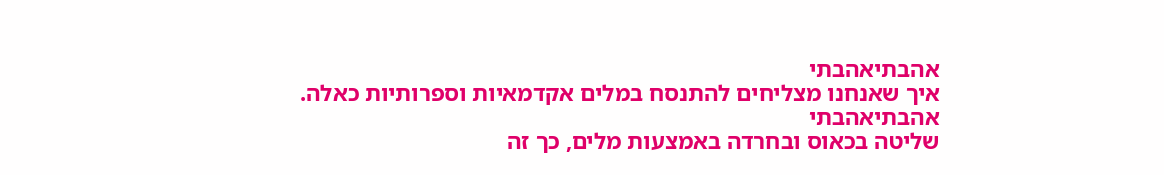אהבתיאהבתי
איך שאנחנו מצליחים להתנסח במלים אקדמאיות וספרותיות כאלה.
אהבתיאהבתי
שליטה בכאוס ובחרדה באמצעות מלים, כך זה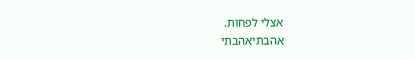אצלי לפחות.
אהבתיאהבתי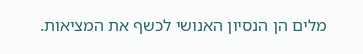מלים הן הנסיון האנושי לכשף את המציאות.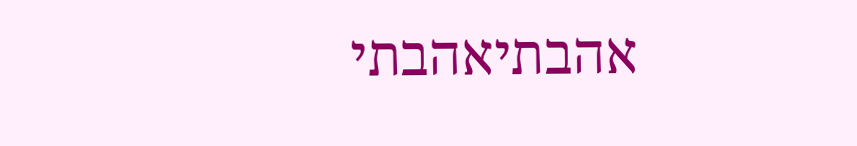אהבתיאהבתי